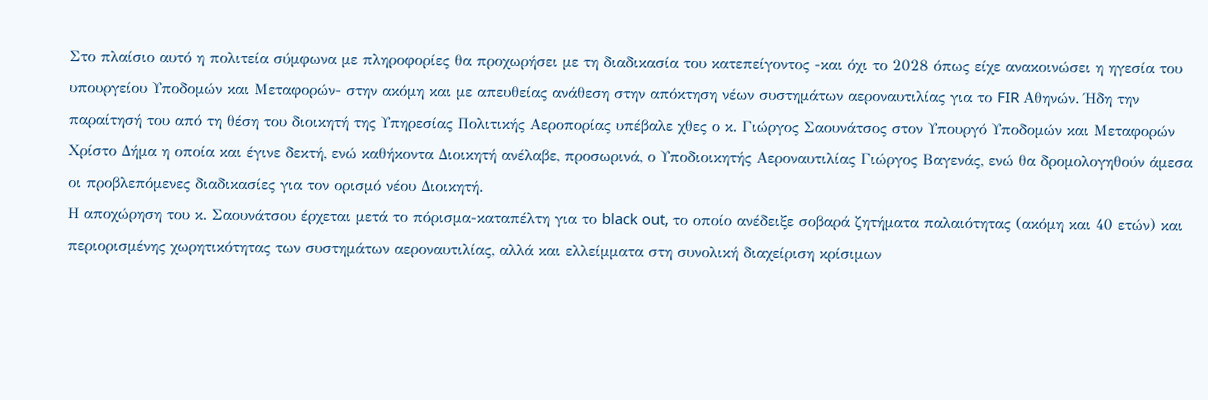Στο πλαίσιο αυτό η πολιτεία σύμφωνα με πληροφορίες θα προχωρήσει με τη διαδικασία του κατεπείγοντος -και όχι το 2028 όπως είχε ανακοινώσει η ηγεσία του υπουργείου Υποδομών και Μεταφορών- στην ακόμη και με απευθείας ανάθεση στην απόκτηση νέων συστημάτων αεροναυτιλίας για το FIR Αθηνών. Ήδη την παραίτησή του από τη θέση του διοικητή της Υπηρεσίας Πολιτικής Αεροπορίας υπέβαλε χθες ο κ. Γιώργος Σαουνάτσος στον Υπουργό Υποδομών και Μεταφορών Χρίστο Δήμα η οποία και έγινε δεκτή, ενώ καθήκοντα Διοικητή ανέλαβε, προσωρινά, ο Υποδιοικητής Αεροναυτιλίας Γιώργος Βαγενάς, ενώ θα δρομολογηθούν άμεσα οι προβλεπόμενες διαδικασίες για τον ορισμό νέου Διοικητή.
Η αποχώρηση του κ. Σαουνάτσου έρχεται μετά το πόρισμα-καταπέλτη για το black out, το οποίο ανέδειξε σοβαρά ζητήματα παλαιότητας (ακόμη και 40 ετών) και περιορισμένης χωρητικότητας των συστημάτων αεροναυτιλίας, αλλά και ελλείμματα στη συνολική διαχείριση κρίσιμων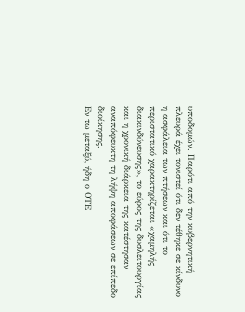υποδομών. Παρότι από την κυβερνητική πλευρά έχει τονιστεί ότι δεν τέθηκε σε κίνδυνο η ασφάλεια των πτήσεων και ότι το περιστατικό χαρακτηρίζεται «χαμηλής διακινδύνευσης», το εύρος της δυσλειτουργίας και η χρονική διάρκεια της κατέστησαν αναπόφευκτη τη λήψη αποφάσεων σε επίπεδο διοίκησης.
Εν τω μεταξύ, ήδη ο ΟΤΕ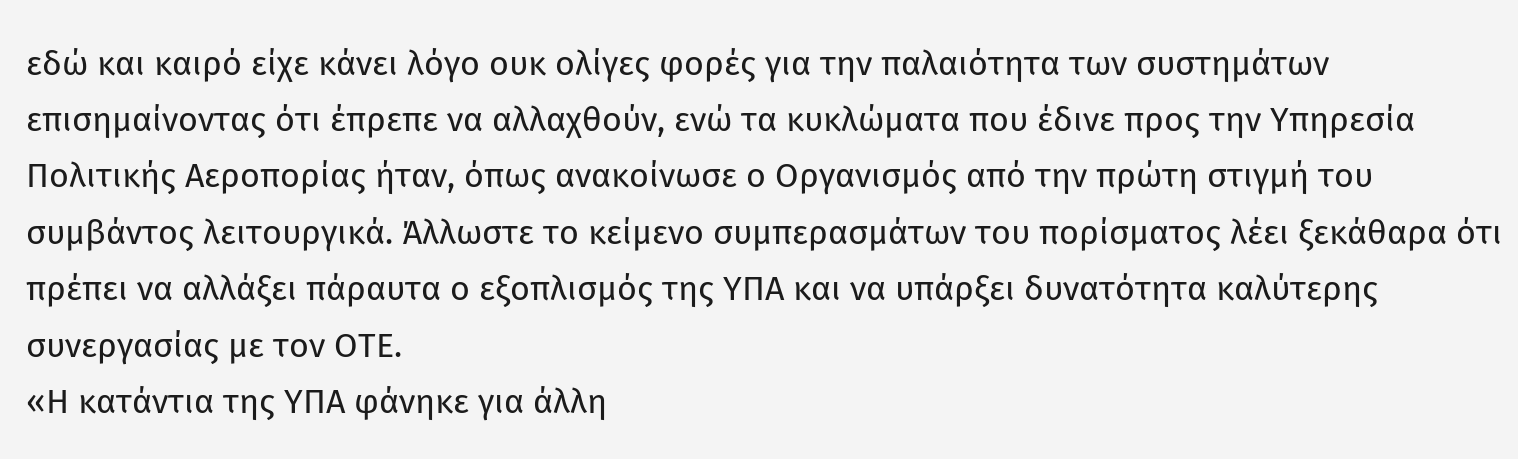εδώ και καιρό είχε κάνει λόγο ουκ ολίγες φορές για την παλαιότητα των συστημάτων επισημαίνοντας ότι έπρεπε να αλλαχθούν, ενώ τα κυκλώματα που έδινε προς την Υπηρεσία Πολιτικής Αεροπορίας ήταν, όπως ανακοίνωσε ο Οργανισμός από την πρώτη στιγμή του συμβάντος λειτουργικά. Άλλωστε το κείμενο συμπερασμάτων του πορίσματος λέει ξεκάθαρα ότι πρέπει να αλλάξει πάραυτα ο εξοπλισμός της ΥΠΑ και να υπάρξει δυνατότητα καλύτερης συνεργασίας με τον ΟΤΕ.
«Η κατάντια της ΥΠΑ φάνηκε για άλλη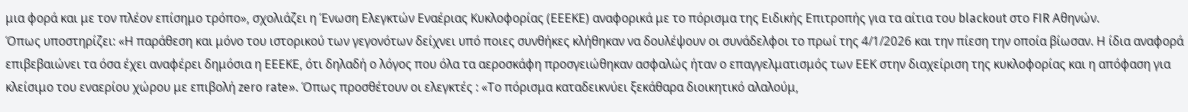μια φορά και με τον πλέον επίσημο τρόπο», σχολιάζει η Ένωση Ελεγκτών Εναέριας Κυκλοφορίας (ΕΕΕΚΕ) αναφορικά με το πόρισμα της Ειδικής Επιτροπής για τα αίτια του blackout στο FIR Αθηνών.
Όπως υποστηρίζει: «Η παράθεση και μόνο του ιστορικού των γεγονότων δείχνει υπό ποιες συνθήκες κλήθηκαν να δουλέψουν οι συνάδελφοι το πρωί της 4/1/2026 και την πίεση την οποία βίωσαν. Η ίδια αναφορά επιβεβαιώνει τα όσα έχει αναφέρει δημόσια η ΕΕΕΚΕ, ότι δηλαδή ο λόγος που όλα τα αεροσκάφη προσγειώθηκαν ασφαλώς ήταν ο επαγγελματισμός των ΕΕΚ στην διαχείριση της κυκλοφορίας και η απόφαση για κλείσιμο του εναερίου χώρου με επιβολή zero rate». Όπως προσθέτουν οι ελεγκτές : «Το πόρισμα καταδεικνύει ξεκάθαρα διοικητικό αλαλούμ,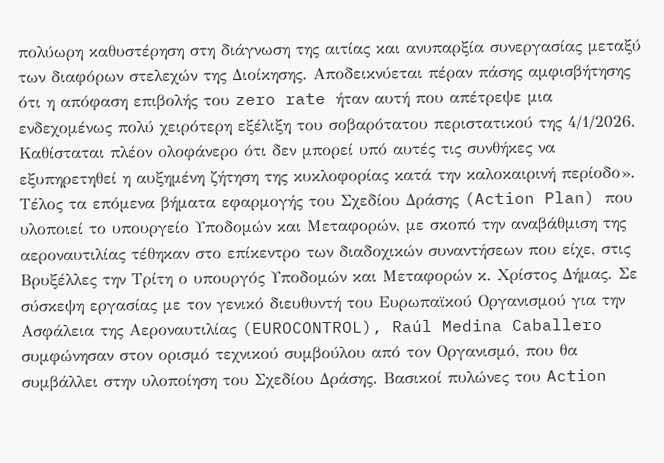πολύωρη καθυστέρηση στη διάγνωση της αιτίας και ανυπαρξία συνεργασίας μεταξύ των διαφόρων στελεχών της Διοίκησης. Αποδεικνύεται πέραν πάσης αμφισβήτησης ότι η απόφαση επιβολής του zero rate ήταν αυτή που απέτρεψε μια ενδεχομένως πολύ χειρότερη εξέλιξη του σοβαρότατου περιστατικού της 4/1/2026. Καθίσταται πλέον ολοφάνερο ότι δεν μπορεί υπό αυτές τις συνθήκες να εξυπηρετηθεί η αυξημένη ζήτηση της κυκλοφορίας κατά την καλοκαιρινή περίοδο».
Τέλος τα επόμενα βήματα εφαρμογής του Σχεδίου Δράσης (Action Plan) που υλοποιεί το υπουργείο Υποδομών και Μεταφορών, με σκοπό την αναβάθμιση της αεροναυτιλίας τέθηκαν στο επίκεντρο των διαδοχικών συναντήσεων που είχε, στις Βρυξέλλες την Τρίτη ο υπουργός Υποδομών και Μεταφορών κ. Χρίστος Δήμας. Σε σύσκεψη εργασίας με τον γενικό διευθυντή του Ευρωπαϊκού Οργανισμού για την Ασφάλεια της Αεροναυτιλίας (EUROCONTROL), Raúl Medina Caballero συμφώνησαν στον ορισμό τεχνικού συμβούλου από τον Οργανισμό, που θα συμβάλλει στην υλοποίηση του Σχεδίου Δράσης. Βασικοί πυλώνες του Action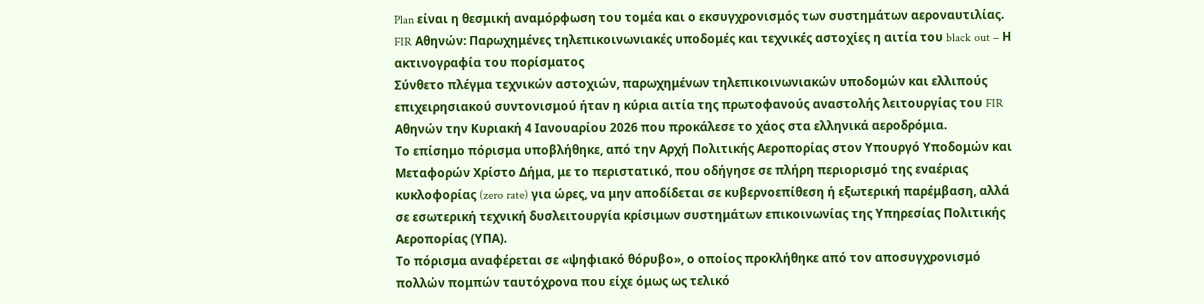Plan είναι η θεσμική αναμόρφωση του τομέα και ο εκσυγχρονισμός των συστημάτων αεροναυτιλίας.
FIR Αθηνών: Παρωχημένες τηλεπικοινωνιακές υποδομές και τεχνικές αστοχίες η αιτία του black out – Η ακτινογραφία του πορίσματος
Σύνθετο πλέγμα τεχνικών αστοχιών, παρωχημένων τηλεπικοινωνιακών υποδομών και ελλιπούς επιχειρησιακού συντονισμού ήταν η κύρια αιτία της πρωτοφανούς αναστολής λειτουργίας του FIR Αθηνών την Κυριακή 4 Ιανουαρίου 2026 που προκάλεσε το χάος στα ελληνικά αεροδρόμια.
Το επίσημο πόρισμα υποβλήθηκε, από την Αρχή Πολιτικής Αεροπορίας στον Υπουργό Υποδομών και Μεταφορών Χρίστο Δήμα, με το περιστατικό, που οδήγησε σε πλήρη περιορισμό της εναέριας κυκλοφορίας (zero rate) για ώρες, να μην αποδίδεται σε κυβερνοεπίθεση ή εξωτερική παρέμβαση, αλλά σε εσωτερική τεχνική δυσλειτουργία κρίσιμων συστημάτων επικοινωνίας της Υπηρεσίας Πολιτικής Αεροπορίας (ΥΠΑ).
Το πόρισμα αναφέρεται σε «ψηφιακό θόρυβο», ο οποίος προκλήθηκε από τον αποσυγχρονισμό πολλών πομπών ταυτόχρονα που είχε όμως ως τελικό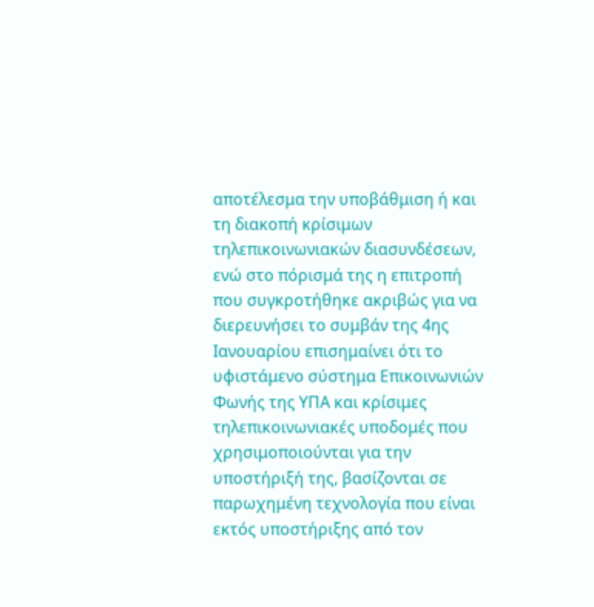αποτέλεσμα την υποβάθμιση ή και τη διακοπή κρίσιμων τηλεπικοινωνιακών διασυνδέσεων, ενώ στο πόρισμά της η επιτροπή που συγκροτήθηκε ακριβώς για να διερευνήσει το συμβάν της 4ης Ιανουαρίου επισημαίνει ότι το υφιστάμενο σύστημα Επικοινωνιών Φωνής της ΥΠΑ και κρίσιμες τηλεπικοινωνιακές υποδομές που χρησιμοποιούνται για την υποστήριξή της, βασίζονται σε παρωχημένη τεχνολογία που είναι εκτός υποστήριξης από τον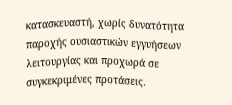κατασκευαστή, χωρίς δυνατότητα παροχής ουσιαστικών εγγυήσεων λειτουργίας και προχωρά σε συγκεκριμένες προτάσεις.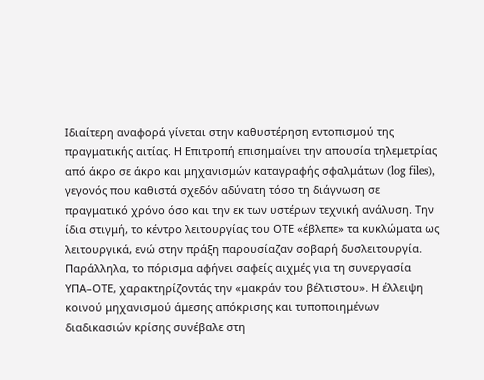Ιδιαίτερη αναφορά γίνεται στην καθυστέρηση εντοπισμού της πραγματικής αιτίας. Η Επιτροπή επισημαίνει την απουσία τηλεμετρίας από άκρο σε άκρο και μηχανισμών καταγραφής σφαλμάτων (log files), γεγονός που καθιστά σχεδόν αδύνατη τόσο τη διάγνωση σε πραγματικό χρόνο όσο και την εκ των υστέρων τεχνική ανάλυση. Την ίδια στιγμή, το κέντρο λειτουργίας του ΟΤΕ «έβλεπε» τα κυκλώματα ως λειτουργικά, ενώ στην πράξη παρουσίαζαν σοβαρή δυσλειτουργία.
Παράλληλα, το πόρισμα αφήνει σαφείς αιχμές για τη συνεργασία ΥΠΑ–ΟΤΕ, χαρακτηρίζοντάς την «μακράν του βέλτιστου». Η έλλειψη κοινού μηχανισμού άμεσης απόκρισης και τυποποιημένων διαδικασιών κρίσης συνέβαλε στη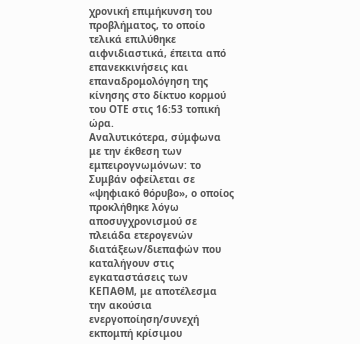χρονική επιμήκυνση του προβλήματος, το οποίο τελικά επιλύθηκε αιφνιδιαστικά, έπειτα από επανεκκινήσεις και επαναδρομολόγηση της κίνησης στο δίκτυο κορμού του ΟΤΕ στις 16:53 τοπική ώρα.
Αναλυτικότερα, σύμφωνα με την έκθεση των εμπειρογνωμόνων: το Συμβάν οφείλεται σε «ψηφιακό θόρυβο», ο οποίος προκλήθηκε λόγω αποσυγχρονισμού σε πλειάδα ετερογενών διατάξεων/διεπαφών που καταλήγουν στις εγκαταστάσεις των ΚΕΠΑΘΜ, με αποτέλεσμα την ακούσια ενεργοποίηση/συνεχή εκπομπή κρίσιμου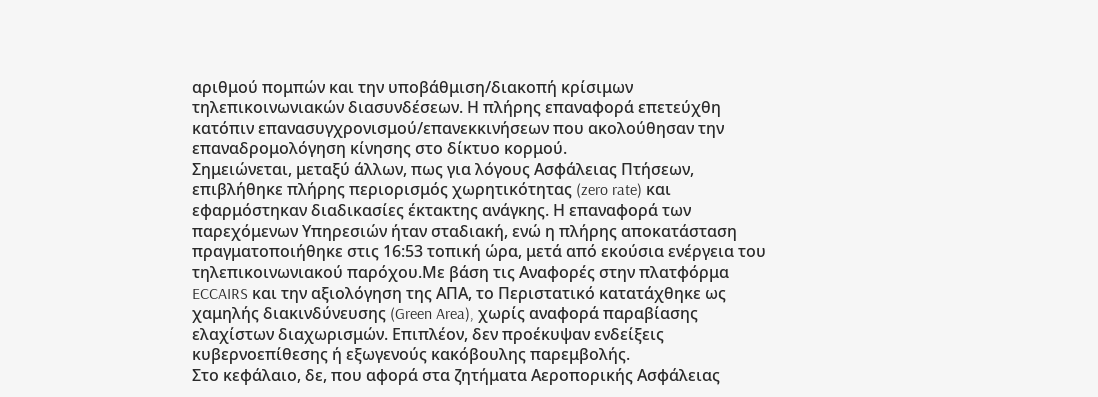αριθμού πομπών και την υποβάθμιση/διακοπή κρίσιμων τηλεπικοινωνιακών διασυνδέσεων. Η πλήρης επαναφορά επετεύχθη κατόπιν επανασυγχρονισμού/επανεκκινήσεων που ακολούθησαν την επαναδρομολόγηση κίνησης στο δίκτυο κορμού.
Σημειώνεται, μεταξύ άλλων, πως για λόγους Ασφάλειας Πτήσεων, επιβλήθηκε πλήρης περιορισμός χωρητικότητας (zero rate) και εφαρμόστηκαν διαδικασίες έκτακτης ανάγκης. Η επαναφορά των παρεχόμενων Υπηρεσιών ήταν σταδιακή, ενώ η πλήρης αποκατάσταση πραγματοποιήθηκε στις 16:53 τοπική ώρα, μετά από εκούσια ενέργεια του τηλεπικοινωνιακού παρόχου.Με βάση τις Αναφορές στην πλατφόρμα ECCAIRS και την αξιολόγηση της ΑΠΑ, το Περιστατικό κατατάχθηκε ως χαμηλής διακινδύνευσης (Green Area), χωρίς αναφορά παραβίασης ελαχίστων διαχωρισμών. Επιπλέον, δεν προέκυψαν ενδείξεις κυβερνοεπίθεσης ή εξωγενούς κακόβουλης παρεμβολής.
Στο κεφάλαιο, δε, που αφορά στα ζητήματα Αεροπορικής Ασφάλειας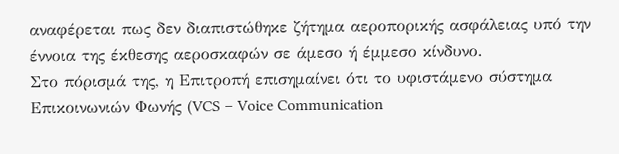αναφέρεται πως δεν διαπιστώθηκε ζήτημα αεροπορικής ασφάλειας υπό την έννοια της έκθεσης αεροσκαφών σε άμεσο ή έμμεσο κίνδυνο.
Στο πόρισμά της, η Επιτροπή επισημαίνει ότι το υφιστάμενο σύστημα Επικοινωνιών Φωνής (VCS – Voice Communication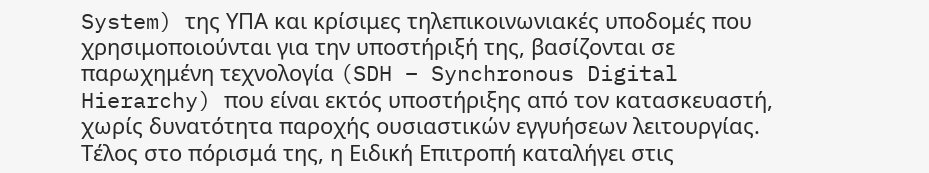System) της ΥΠΑ και κρίσιμες τηλεπικοινωνιακές υποδομές που χρησιμοποιούνται για την υποστήριξή της, βασίζονται σε παρωχημένη τεχνολογία (SDH – Synchronous Digital Hierarchy) που είναι εκτός υποστήριξης από τον κατασκευαστή, χωρίς δυνατότητα παροχής ουσιαστικών εγγυήσεων λειτουργίας.
Τέλος στο πόρισμά της, η Ειδική Επιτροπή καταλήγει στις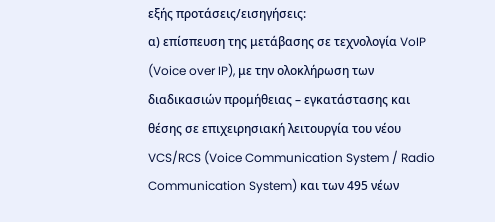εξής προτάσεις/εισηγήσεις:
α) επίσπευση της μετάβασης σε τεχνολογία VoIP (Voice over IP), με την ολοκλήρωση των διαδικασιών προμήθειας – εγκατάστασης και θέσης σε επιχειρησιακή λειτουργία του νέου VCS/RCS (Voice Communication System / Radio Communication System) και των 495 νέων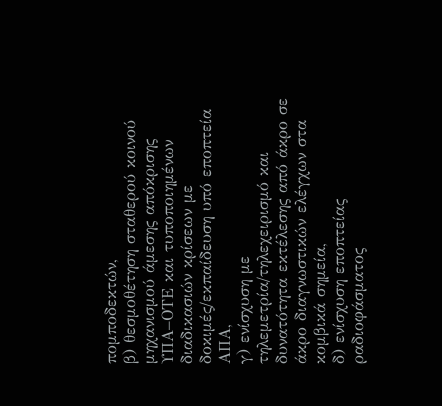πομποδεκτών,
β) θεσμοθέτηση σταθερού κοινού μηχανισμού άμεσης απόκρισης ΥΠΑ–ΟΤΕ και τυποποιημένων διαδικασιών κρίσεων με δοκιμές/εκπαίδευση υπό εποπτεία ΑΠΑ,
γ) ενίσχυση με τηλεμετρία/τηλεχειρισμό και δυνατότητα εκτέλεσης από άκρο σε άκρο διαγνωστικών ελέγχων στα κομβικά σημεία,
δ) ενίσχυση εποπτείας ραδιοφάσματος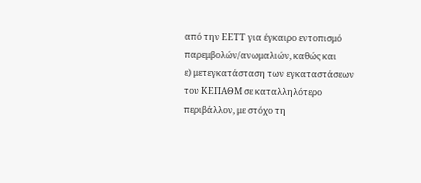από την ΕΕΤΤ για έγκαιρο εντοπισμό παρεμβολών/ανωμαλιών, καθώς και
ε) μετεγκατάσταση των εγκαταστάσεων του ΚΕΠΑΘΜ σε καταλληλότερο περιβάλλον, με στόχο τη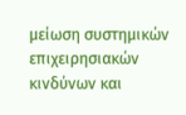μείωση συστημικών επιχειρησιακών κινδύνων και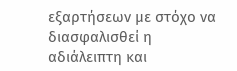εξαρτήσεων με στόχο να διασφαλισθεί η αδιάλειπτη και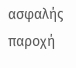ασφαλής παροχή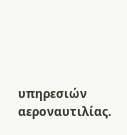υπηρεσιών αεροναυτιλίας.